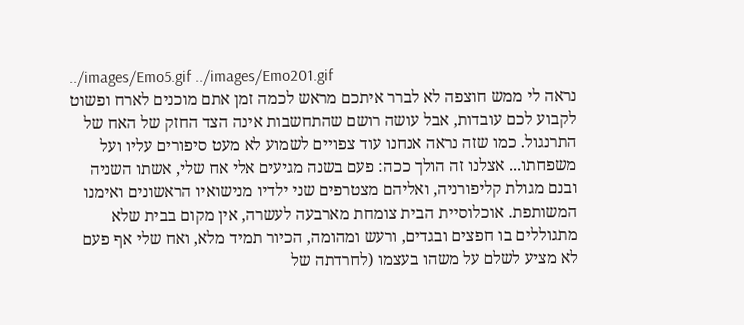../images/Emo5.gif ../images/Emo201.gif
נראה לי ממש חוצפה לא לברר איתכם מראש לכמה זמן אתם מוכנים לארח ופשוט לקבוע לכם עובדות, אבל עושה רושם שהתחשבות אינה הצד החזק של האח של התרנגול. כמו שזה נראה אנחנו עוד צפויים לשמוע לא מעט סיפורים עליו ועל משפחתו... אצלנו זה הולך ככה: פעם בשנה מגיעים אלי אח שלי, אשתו השניה ובנם מגולת קליפורניה, ואליהם מצטרפים שני ילדיו מנישואיו הראשונים ואימנו המשותפת. אוכלוסיית הבית צומחת מארבעה לעשרה, אין מקום בבית שלא מתגוללים בו חפצים ובגדים, ורעש ומהומה, הכיור תמיד מלא, ואח שלי אף פעם לא מציע לשלם על משהו בעצמו (לחרדתה של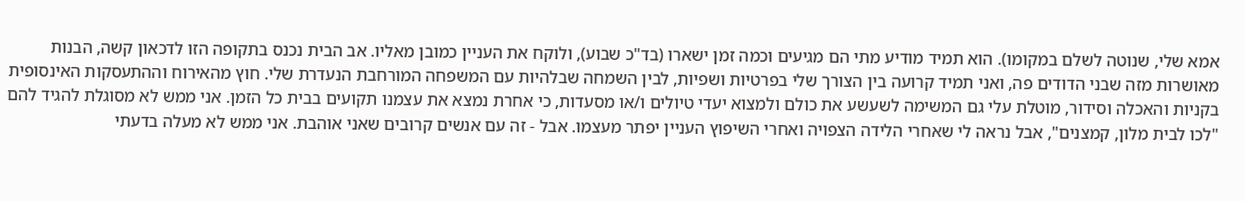אמא שלי, שנוטה לשלם במקומו). הוא תמיד מודיע מתי הם מגיעים וכמה זמן ישארו (בד"כ שבוע), ולוקח את העניין כמובן מאליו. אב הבית נכנס בתקופה הזו לדכאון קשה, הבנות מאושרות מזה שבני הדודים פה, ואני תמיד קרועה בין הצורך שלי בפרטיות ושפיות, לבין השמחה שבלהיות עם המשפחה המורחבת הנעדרת שלי. חוץ מהאירוח וההתעסקות האינסופית בקניות והאכלה וסידור, מוטלת עלי גם המשימה לשעשע את כולם ולמצוא יעדי טיולים ו/או מסעדות, כי אחרת נמצא את עצמנו תקועים בבית כל הזמן. אני ממש לא מסוגלת להגיד להם "לכו לבית מלון, קמצנים", אבל נראה לי שאחרי הלידה הצפויה ואחרי השיפוץ העניין יפתר מעצמו. אבל - זה עם אנשים קרובים שאני אוהבת. אני ממש לא מעלה בדעתי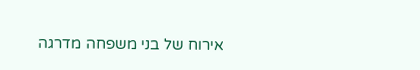אירוח של בני משפחה מדרגה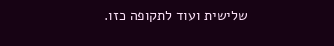שלישית ועוד לתקופה כזו.